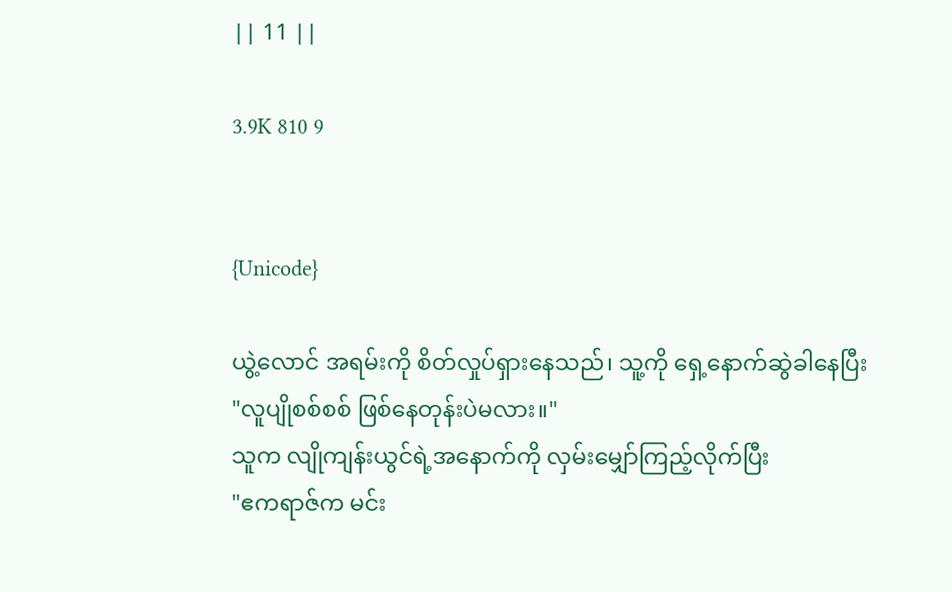|| 11 ||

3.9K 810 9


{Unicode}

ယွဲ့လောင် အရမ်းကို စိတ်လှုပ်ရှားနေသည်၊ သူ့ကို ရှေ့နောက်ဆွဲခါနေပြီး
"လူပျိုစစ်စစ် ဖြစ်နေတုန်းပဲမလား။"
သူက လျိုကျန်းယွင်ရဲ့အနောက်ကို လှမ်းမျှော်ကြည့်လိုက်ပြီး
"ဧကရာဇ်က မင်း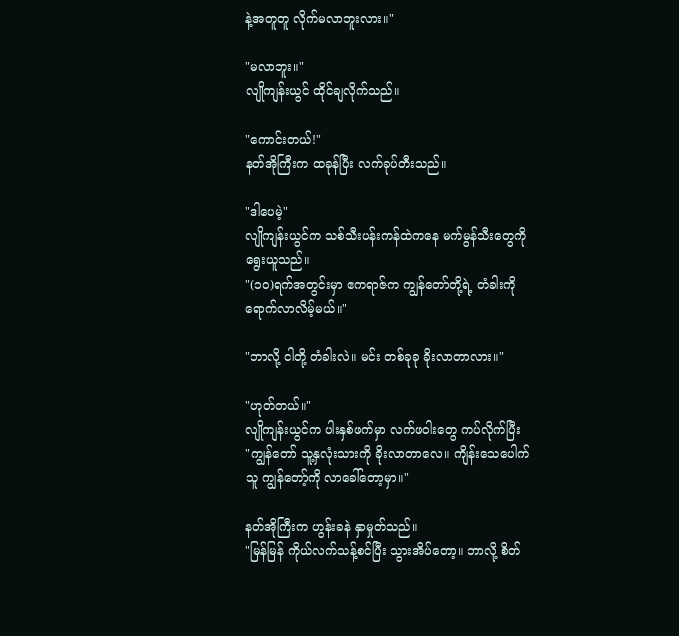နဲ့အတူတူ လိုက်မလာဘူးလား။"

"မလာဘူး။"
လျိုကျန်းယွင် ထိုင်ချလိုက်သည်။

"ကောင်းတယ်!"
နတ်အိုကြီးက ထခုန်ပြီး လက်ခုပ်တီးသည်။

"ဒါပေမဲ့"
လျိုကျန်းယွင်က သစ်သီးပန်းကန်ထဲကနေ မက်မွန်သီးတွေကို ရွေးယူသည်။
"(၁၀)ရက်အတွင်းမှာ ဧကရာဇ်က ကျွန်တော်တို့ရဲ့ တံခါးကို ရောက်လာလိမ့်မယ်။"

"ဘာလို့ ငါတို့ တံခါးလဲ။ မင်း တစ်ခုခု ခိုးလာတာလား။"

"ဟုတ်တယ်။"
လျိုကျန်းယွင်က ပါးနှစ်ဖက်မှာ လက်ဖဝါးတွေ ကပ်လိုက်ပြီး
"ကျွန်တော် သူ့နှလုံးသားကို ခိုးလာတာလေ။ ကျိန်းသေပေါက် သူ ကျွန်တော့်ကို လာခေါ်တော့မှာ။"

နတ်အိုကြီးက ဟွန်းခနဲ နှာမှုတ်သည်။
"မြန်မြန် ကိုယ်လက်သန့်စင်ပြီး သွားအိပ်တော့။ ဘာလို့ စိတ်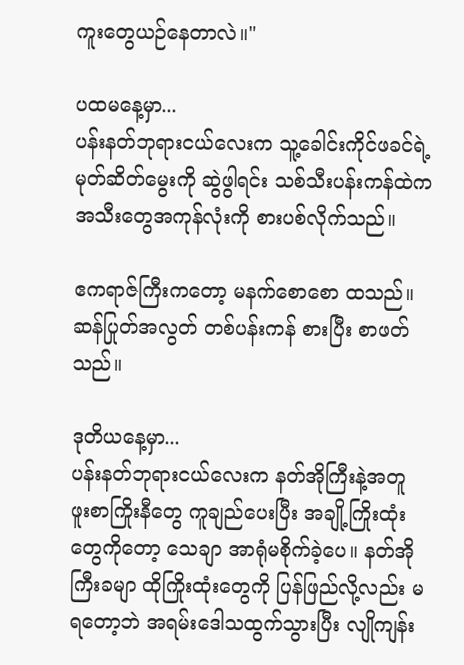ကူးတွေယဉ်နေတာလဲ။"

ပထမနေ့မှာ...
ပန်းနတ်ဘုရားငယ်လေးက သူ့ခေါင်းကိုင်ဖခင်ရဲ့ မုတ်ဆိတ်မွေးကို ဆွဲဖွါရင်း သစ်သီးပန်းကန်ထဲက အသီးတွေအကုန်လုံးကို စားပစ်လိုက်သည်။

ဧကရာဇ်ကြီးကတော့ မနက်စောစော ထသည်။ ဆန်ပြုတ်အလွတ် တစ်ပန်းကန် စားပြီး စာဖတ်သည်။

ဒုတိယနေ့မှာ...
ပန်းနတ်ဘုရားငယ်လေးက နတ်အိုကြီးနဲ့အတူ ဖူးစာကြိုးနီတွေ ကူချည်ပေးပြီး အချို့ကြိုးထုံးတွေကိုတော့ သေချာ အာရုံမစိုက်ခဲ့ပေ။ နတ်အိုကြီးခမျာ ထိုကြိုးထုံးတွေကို ပြန်ဖြည်လို့လည်း မရတော့ဘဲ အရမ်းဒေါသထွက်သွားပြီး လျိုကျန်း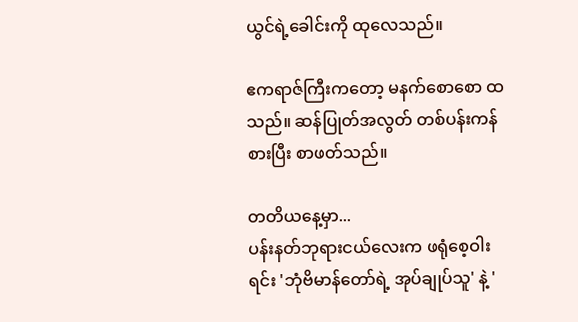ယွင်ရဲ့ခေါင်းကို ထုလေသည်။

ဧကရာဇ်ကြီးကတော့ မနက်စောစော ထသည်။ ဆန်ပြုတ်အလွတ် တစ်ပန်းကန် စားပြီး စာဖတ်သည်။

တတိယနေ့မှာ...
ပန်းနတ်ဘုရားငယ်လေးက ဖရုံစေ့ဝါးရင်း 'ဘုံဗိမာန်တော်ရဲ့ အုပ်ချုပ်သူ' နဲ့ '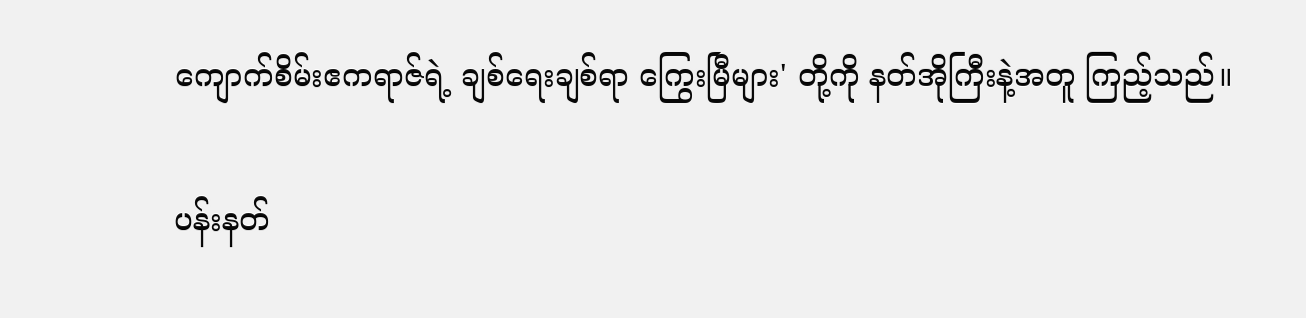ကျောက်စိမ်းဧကရာဇ်ရဲ့ ချစ်ရေးချစ်ရာ ကြွေးမြီများ' တို့ကို နတ်အိုကြီးနဲ့အတူ ကြည့်သည်။

ပန်းနတ်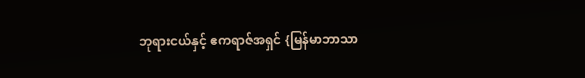ဘုရားငယ်နှင့် ဧကရာဇ်အရှင် {မြန်မာဘာသာ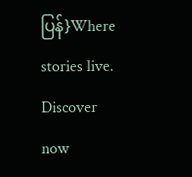ပြန်}Where stories live. Discover now